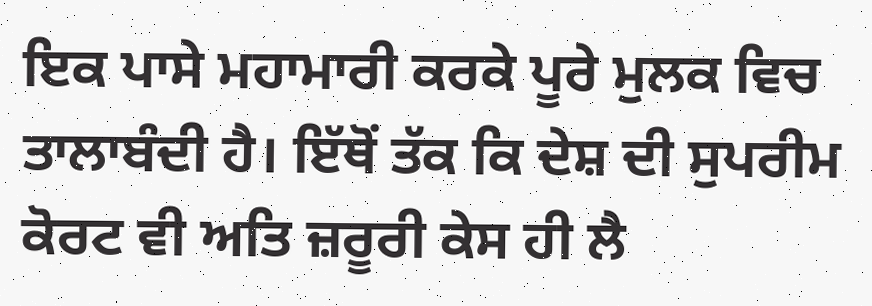ਇਕ ਪਾਸੇ ਮਹਾਮਾਰੀ ਕਰਕੇ ਪੂਰੇ ਮੁਲਕ ਵਿਚ ਤਾਲਾਬੰਦੀ ਹੈ। ਇੱਥੋਂ ਤੱਕ ਕਿ ਦੇਸ਼ ਦੀ ਸੁਪਰੀਮ ਕੋਰਟ ਵੀ ਅਤਿ ਜ਼ਰੂਰੀ ਕੇਸ ਹੀ ਲੈ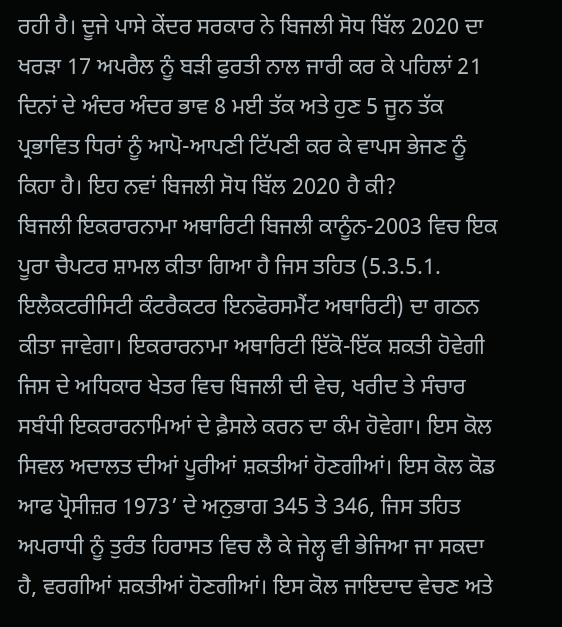ਰਹੀ ਹੈ। ਦੂਜੇ ਪਾਸੇ ਕੇਂਦਰ ਸਰਕਾਰ ਨੇ ਬਿਜਲੀ ਸੋਧ ਬਿੱਲ 2020 ਦਾ ਖਰੜਾ 17 ਅਪਰੈਲ ਨੂੰ ਬੜੀ ਫੁਰਤੀ ਨਾਲ ਜਾਰੀ ਕਰ ਕੇ ਪਹਿਲਾਂ 21 ਦਿਨਾਂ ਦੇ ਅੰਦਰ ਅੰਦਰ ਭਾਵ 8 ਮਈ ਤੱਕ ਅਤੇ ਹੁਣ 5 ਜੂਨ ਤੱਕ ਪ੍ਰਭਾਵਿਤ ਧਿਰਾਂ ਨੂੰ ਆਪੋ-ਆਪਣੀ ਟਿੱਪਣੀ ਕਰ ਕੇ ਵਾਪਸ ਭੇਜਣ ਨੂੰ ਕਿਹਾ ਹੈ। ਇਹ ਨਵਾਂ ਬਿਜਲੀ ਸੋਧ ਬਿੱਲ 2020 ਹੈ ਕੀ?
ਬਿਜਲੀ ਇਕਰਾਰਨਾਮਾ ਅਥਾਰਿਟੀ ਬਿਜਲੀ ਕਾਨੂੰਨ-2003 ਵਿਚ ਇਕ ਪੂਰਾ ਚੈਪਟਰ ਸ਼ਾਮਲ ਕੀਤਾ ਗਿਆ ਹੈ ਜਿਸ ਤਹਿਤ (5.3.5.1. ਇਲੈਕਟਰੀਸਿਟੀ ਕੰਟਰੈਕਟਰ ਇਨਫੋਰਸਮੈਂਟ ਅਥਾਰਿਟੀ) ਦਾ ਗਠਨ ਕੀਤਾ ਜਾਵੇਗਾ। ਇਕਰਾਰਨਾਮਾ ਅਥਾਰਿਟੀ ਇੱਕੋ-ਇੱਕ ਸ਼ਕਤੀ ਹੋਵੇਗੀ ਜਿਸ ਦੇ ਅਧਿਕਾਰ ਖੇਤਰ ਵਿਚ ਬਿਜਲੀ ਦੀ ਵੇਚ, ਖਰੀਦ ਤੇ ਸੰਚਾਰ ਸਬੰਧੀ ਇਕਰਾਰਨਾਮਿਆਂ ਦੇ ਫ਼ੈਸਲੇ ਕਰਨ ਦਾ ਕੰਮ ਹੋਵੇਗਾ। ਇਸ ਕੋਲ ਸਿਵਲ ਅਦਾਲਤ ਦੀਆਂ ਪੂਰੀਆਂ ਸ਼ਕਤੀਆਂ ਹੋਣਗੀਆਂ। ਇਸ ਕੋਲ ਕੋਡ ਆਫ ਪ੍ਰੋਸੀਜ਼ਰ 1973’ ਦੇ ਅਨੁਭਾਗ 345 ਤੇ 346, ਜਿਸ ਤਹਿਤ ਅਪਰਾਧੀ ਨੂੰ ਤੁਰੰਤ ਹਿਰਾਸਤ ਵਿਚ ਲੈ ਕੇ ਜੇਲ੍ਹ ਵੀ ਭੇਜਿਆ ਜਾ ਸਕਦਾ ਹੈ, ਵਰਗੀਆਂ ਸ਼ਕਤੀਆਂ ਹੋਣਗੀਆਂ। ਇਸ ਕੋਲ ਜਾਇਦਾਦ ਵੇਚਣ ਅਤੇ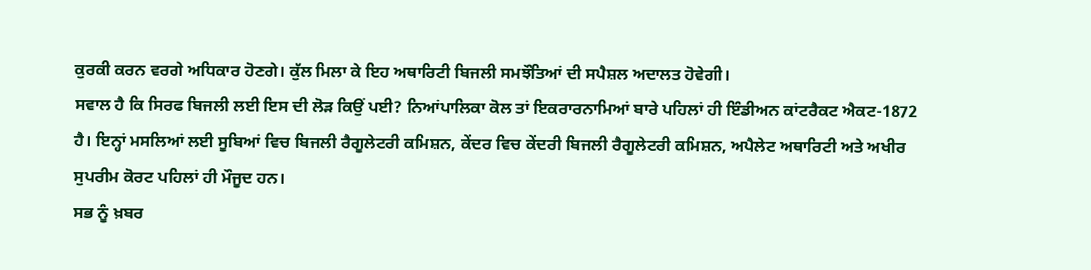ਕੁਰਕੀ ਕਰਨ ਵਰਗੇ ਅਧਿਕਾਰ ਹੋਣਗੇ। ਕੁੱਲ ਮਿਲਾ ਕੇ ਇਹ ਅਥਾਰਿਟੀ ਬਿਜਲੀ ਸਮਝੌਤਿਆਂ ਦੀ ਸਪੈਸ਼ਲ ਅਦਾਲਤ ਹੋਵੇਗੀ।
ਸਵਾਲ ਹੈ ਕਿ ਸਿਰਫ ਬਿਜਲੀ ਲਈ ਇਸ ਦੀ ਲੋੜ ਕਿਉਂ ਪਈ? ਨਿਆਂਪਾਲਿਕਾ ਕੋਲ ਤਾਂ ਇਕਰਾਰਨਾਮਿਆਂ ਬਾਰੇ ਪਹਿਲਾਂ ਹੀ ਇੰਡੀਅਨ ਕਾਂਟਰੈਕਟ ਐਕਟ-1872 ਹੈ। ਇਨ੍ਹਾਂ ਮਸਲਿਆਂ ਲਈ ਸੂਬਿਆਂ ਵਿਚ ਬਿਜਲੀ ਰੈਗੂਲੇਟਰੀ ਕਮਿਸ਼ਨ, ਕੇਂਦਰ ਵਿਚ ਕੇਂਦਰੀ ਬਿਜਲੀ ਰੈਗੂਲੇਟਰੀ ਕਮਿਸ਼ਨ, ਅਪੈਲੇਟ ਅਥਾਰਿਟੀ ਅਤੇ ਅਖੀਰ ਸੁਪਰੀਮ ਕੋਰਟ ਪਹਿਲਾਂ ਹੀ ਮੌਜੂਦ ਹਨ।
ਸਭ ਨੂੰ ਖ਼ਬਰ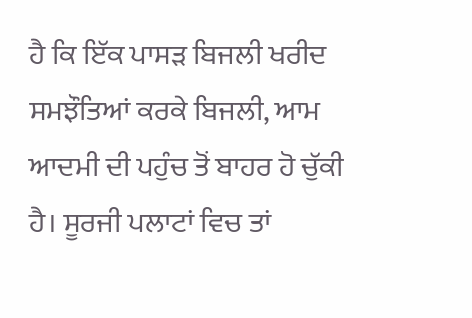ਹੈ ਕਿ ਇੱਕ ਪਾਸੜ ਬਿਜਲੀ ਖਰੀਦ ਸਮਝੌਤਿਆਂ ਕਰਕੇ ਬਿਜਲੀ, ਆਮ ਆਦਮੀ ਦੀ ਪਹੁੰਚ ਤੋਂ ਬਾਹਰ ਹੋ ਚੁੱਕੀ ਹੈ। ਸੂਰਜੀ ਪਲਾਟਾਂ ਵਿਚ ਤਾਂ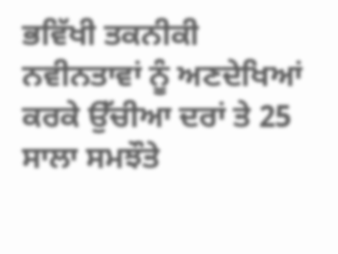ਭਵਿੱਖੀ ਤਕਨੀਕੀ ਨਵੀਨਤਾਵਾਂ ਨੂੰ ਅਣਦੇਖਿਆਂ ਕਰਕੇ ਉੱਚੀਆ ਦਰਾਂ ਤੇ 25 ਸਾਲਾ ਸਮਝੌਤੇ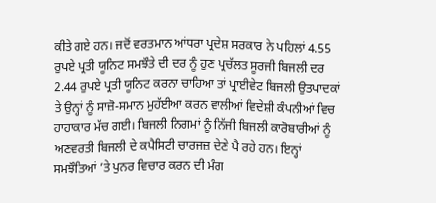ਕੀਤੇ ਗਏ ਹਨ। ਜਦੋਂ ਵਰਤਮਾਨ ਆਂਧਰਾ ਪ੍ਰਦੇਸ਼ ਸਰਕਾਰ ਨੇ ਪਹਿਲਾਂ 4.55 ਰੁਪਏ ਪ੍ਰਤੀ ਯੂਨਿਟ ਸਮਝੌਤੇ ਦੀ ਦਰ ਨੂੰ ਹੁਣ ਪ੍ਰਚੱਲਤ ਸੂਰਜੀ ਬਿਜਲੀ ਦਰ 2.44 ਰੁਪਏ ਪ੍ਰਤੀ ਯੂਨਿਟ ਕਰਨਾ ਚਾਹਿਆ ਤਾਂ ਪ੍ਰਾਈਵੇਟ ਬਿਜਲੀ ਉਤਪਾਦਕਾਂ ਤੇ ਉਨ੍ਹਾਂ ਨੂੰ ਸਾਜ਼ੋ-ਸਮਾਨ ਮੁਹੱਈਆ ਕਰਨ ਵਾਲੀਆਂ ਵਿਦੇਸ਼ੀ ਕੰਪਨੀਆਂ ਵਿਚ ਹਾਹਾਕਾਰ ਮੱਚ ਗਈ। ਬਿਜਲੀ ਨਿਗਮਾਂ ਨੂੰ ਨਿੱਜੀ ਬਿਜਲੀ ਕਾਰੋਬਾਰੀਆਂ ਨੂੰ ਅਣਵਰਤੀ ਬਿਜਲੀ ਦੇ ਕਪੈਸਿਟੀ ਚਾਰਜਜ਼ ਦੇਣੇ ਪੈ ਰਹੇ ਹਨ। ਇਨ੍ਹਾਂ ਸਮਝੌਤਿਆਂ ’ਤੇ ਪੁਨਰ ਵਿਚਾਰ ਕਰਨ ਦੀ ਮੰਗ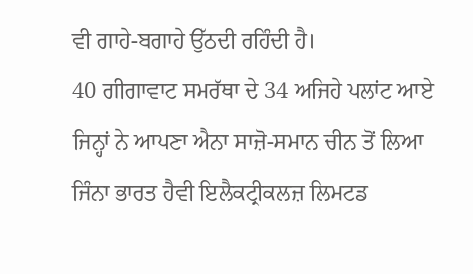ਵੀ ਗਾਹੇ-ਬਗਾਹੇ ਉੱਠਦੀ ਰਹਿੰਦੀ ਹੈ।
40 ਗੀਗਾਵਾਟ ਸਮਰੱਥਾ ਦੇ 34 ਅਜਿਹੇ ਪਲਾਂਟ ਆਏ ਜਿਨ੍ਹਾਂ ਨੇ ਆਪਣਾ ਐਨਾ ਸਾਜ਼ੋ-ਸਮਾਨ ਚੀਨ ਤੋਂ ਲਿਆ ਜਿੰਨਾ ਭਾਰਤ ਹੈਵੀ ਇਲੈਕਟ੍ਰੀਕਲਜ਼ ਲਿਮਟਡ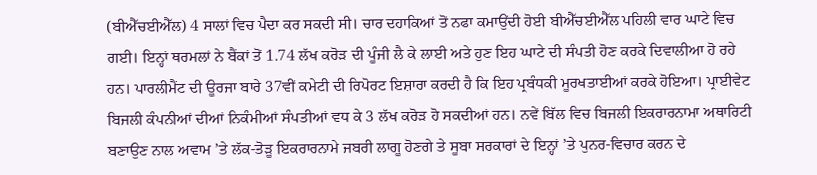(ਬੀਐੱਚਈਐੱਲ) 4 ਸਾਲਾਂ ਵਿਚ ਪੈਦਾ ਕਰ ਸਕਦੀ ਸੀ। ਚਾਰ ਦਹਾਕਿਆਂ ਤੋਂ ਨਫਾ ਕਮਾਉਂਦੀ ਹੋਈ ਬੀਐੱਚਈਐੱਲ ਪਹਿਲੀ ਵਾਰ ਘਾਟੇ ਵਿਚ ਗਈ। ਇਨ੍ਹਾਂ ਥਰਮਲਾਂ ਨੇ ਬੈਂਕਾਂ ਤੋਂ 1.74 ਲੱਖ ਕਰੋੜ ਦੀ ਪੂੰਜੀ ਲੈ ਕੇ ਲਾਈ ਅਤੇ ਹੁਣ ਇਹ ਘਾਟੇ ਦੀ ਸੰਪਤੀ ਹੋਣ ਕਰਕੇ ਦਿਵਾਲੀਆ ਹੋ ਰਹੇ ਹਨ। ਪਾਰਲੀਮੈਂਟ ਦੀ ਊਰਜਾ ਬਾਰੇ 37ਵੀਂ ਕਮੇਟੀ ਦੀ ਰਿਪੋਰਟ ਇਸ਼ਾਰਾ ਕਰਦੀ ਹੈ ਕਿ ਇਹ ਪ੍ਰਬੰਧਕੀ ਮੂਰਖਤਾਈਆਂ ਕਰਕੇ ਹੋਇਆ। ਪ੍ਰਾਈਵੇਟ ਬਿਜਲੀ ਕੰਪਨੀਆਂ ਦੀਆਂ ਨਿਕੰਮੀਆਂ ਸੰਪਤੀਆਂ ਵਧ ਕੇ 3 ਲੱਖ ਕਰੋੜ ਹੋ ਸਕਦੀਆਂ ਹਨ। ਨਵੇਂ ਬਿੱਲ ਵਿਚ ਬਿਜਲੀ ਇਕਰਾਰਨਾਮਾ ਅਥਾਰਿਟੀ ਬਣਾਉਣ ਨਾਲ ਅਵਾਮ ’ਤੇ ਲੱਕ-ਤੋੜੂ ਇਕਰਾਰਨਾਮੇ ਜਬਰੀ ਲਾਗੂ ਹੋਣਗੇ ਤੇ ਸੂਬਾ ਸਰਕਾਰਾਂ ਦੇ ਇਨ੍ਹਾਂ ’ਤੇ ਪੁਨਰ-ਵਿਚਾਰ ਕਰਨ ਦੇ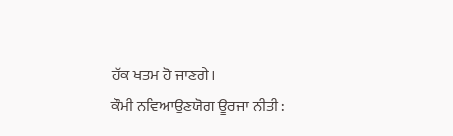ਹੱਕ ਖਤਮ ਹੋ ਜਾਣਗੇ।
ਕੌਮੀ ਨਵਿਆਉਣਯੋਗ ਊਰਜਾ ਨੀਤੀ :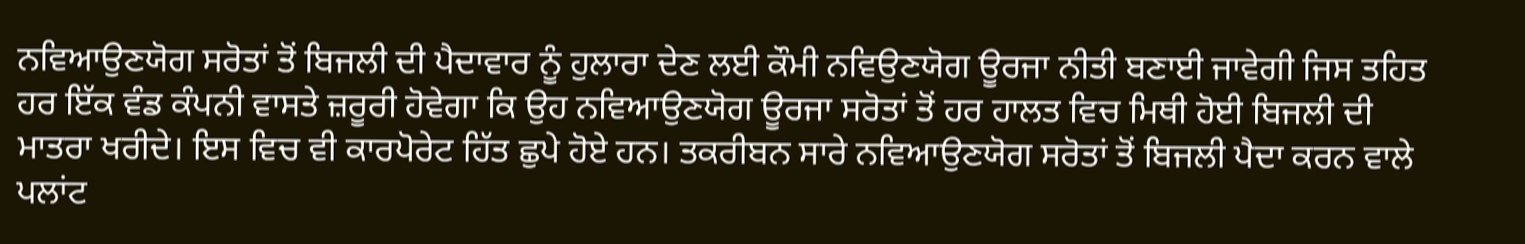ਨਵਿਆਉਣਯੋਗ ਸਰੋਤਾਂ ਤੋਂ ਬਿਜਲੀ ਦੀ ਪੈਦਾਵਾਰ ਨੂੰ ਹੁਲਾਰਾ ਦੇਣ ਲਈ ਕੌਮੀ ਨਵਿਉਣਯੋਗ ਊਰਜਾ ਨੀਤੀ ਬਣਾਈ ਜਾਵੇਗੀ ਜਿਸ ਤਹਿਤ ਹਰ ਇੱਕ ਵੰਡ ਕੰਪਨੀ ਵਾਸਤੇ ਜ਼ਰੂਰੀ ਹੋਵੇਗਾ ਕਿ ਉਹ ਨਵਿਆਉਣਯੋਗ ਊਰਜਾ ਸਰੋਤਾਂ ਤੋਂ ਹਰ ਹਾਲਤ ਵਿਚ ਮਿਥੀ ਹੋਈ ਬਿਜਲੀ ਦੀ ਮਾਤਰਾ ਖਰੀਦੇ। ਇਸ ਵਿਚ ਵੀ ਕਾਰਪੋਰੇਟ ਹਿੱਤ ਛੁਪੇ ਹੋਏ ਹਨ। ਤਕਰੀਬਨ ਸਾਰੇ ਨਵਿਆਉਣਯੋਗ ਸਰੋਤਾਂ ਤੋਂ ਬਿਜਲੀ ਪੈਦਾ ਕਰਨ ਵਾਲੇ ਪਲਾਂਟ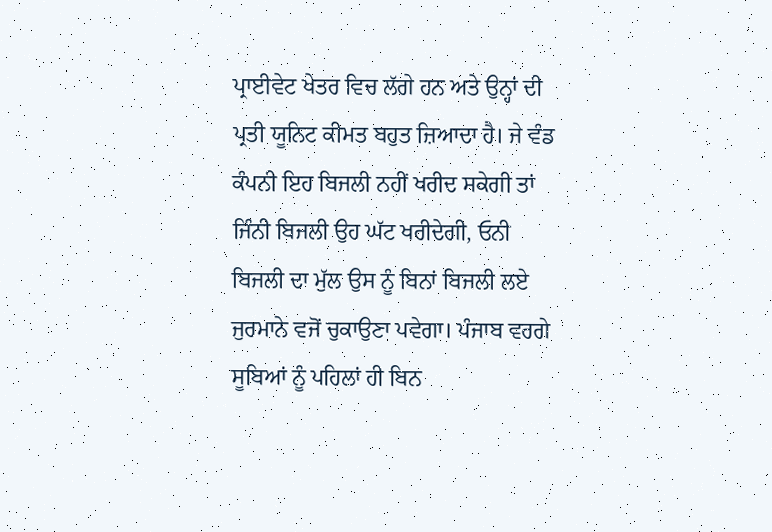ਪ੍ਰਾਈਵੇਟ ਖੇਤਰ ਵਿਚ ਲੱਗੇ ਹਨ ਅਤੇ ਉਨ੍ਹਾਂ ਦੀ ਪ੍ਰਤੀ ਯੂਨਿਟ ਕੀਮਤ ਬਹੁਤ ਜ਼ਿਆਦਾ ਹੈ। ਜੇ ਵੰਡ ਕੰਪਨੀ ਇਹ ਬਿਜਲੀ ਨਹੀਂ ਖਰੀਦ ਸਕੇਗੀ ਤਾਂ ਜਿੰਨੀ ਬਿਜਲੀ ਉਹ ਘੱਟ ਖਰੀਦੇਗੀ, ਓਨੀ ਬਿਜਲੀ ਦਾ ਮੁੱਲ ਉਸ ਨੂੰ ਬਿਨਾਂ ਬਿਜਲੀ ਲਏ ਜੁਰਮਾਨੇ ਵਜੋਂ ਚੁਕਾਉਣਾ ਪਵੇਗਾ। ਪੰਜਾਬ ਵਰਗੇ ਸੂਬਿਆਂ ਨੂੰ ਪਹਿਲਾਂ ਹੀ ਬਿਨ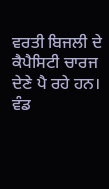ਵਰਤੀ ਬਿਜਲੀ ਦੇ ਕੈਪੈਸਿਟੀ ਚਾਰਜ ਦੇਣੇ ਪੈ ਰਹੇ ਹਨ।
ਵੰਡ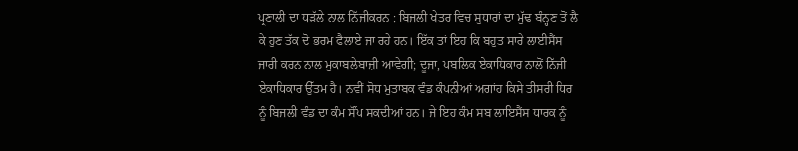ਪ੍ਰਣਾਲੀ ਦਾ ਧੜੱਲੇ ਨਾਲ ਨਿੱਜੀਕਰਨ : ਬਿਜਲੀ ਖੇਤਰ ਵਿਚ ਸੁਧਾਰਾਂ ਦਾ ਮੁੱਢ ਬੰਨ੍ਹਣ ਤੋਂ ਲੈ ਕੇ ਹੁਣ ਤੱਕ ਦੋ ਭਰਮ ਫੈਲਾਏ ਜਾ ਰਹੇ ਹਨ। ਇੱਕ ਤਾਂ ਇਹ ਕਿ ਬਹੁਤ ਸਾਰੇ ਲਾਈਸੈਂਸ ਜਾਰੀ ਕਰਨ ਨਾਲ ਮੁਕਾਬਲੇਬਾਜ਼ੀ ਆਵੇਗੀ; ਦੂਜਾ, ਪਬਲਿਕ ਏਕਾਧਿਕਾਰ ਨਾਲੋਂ ਨਿੱਜੀ ਏਕਾਧਿਕਾਰ ਉੱਤਮ ਹੈ। ਨਵੀਂ ਸੋਧ ਮੁਤਾਬਕ ਵੰਡ ਕੰਪਨੀਆਂ ਅਗਾਂਹ ਕਿਸੇ ਤੀਸਰੀ ਧਿਰ ਨੂੰ ਬਿਜਲੀ ਵੰਡ ਦਾ ਕੰਮ ਸੌਂਪ ਸਕਦੀਆਂ ਹਨ। ਜੇ ਇਹ ਕੰਮ ਸਬ ਲਾਇਸੈਂਸ ਧਾਰਕ ਨੂੰ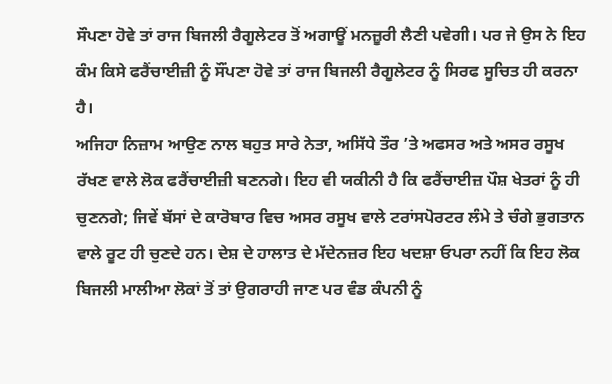ਸੌਪਣਾ ਹੋਵੇ ਤਾਂ ਰਾਜ ਬਿਜਲੀ ਰੈਗੂਲੇਟਰ ਤੋਂ ਅਗਾਊਂ ਮਨਜ਼ੂਰੀ ਲੈਣੀ ਪਵੇਗੀ। ਪਰ ਜੇ ਉਸ ਨੇ ਇਹ ਕੰਮ ਕਿਸੇ ਫਰੈਂਚਾਈਜ਼ੀ ਨੂੰ ਸੌਂਪਣਾ ਹੋਵੇ ਤਾਂ ਰਾਜ ਬਿਜਲੀ ਰੈਗੂਲੇਟਰ ਨੂੰ ਸਿਰਫ ਸੂਚਿਤ ਹੀ ਕਰਨਾ ਹੈ।
ਅਜਿਹਾ ਨਿਜ਼ਾਮ ਆਉਣ ਨਾਲ ਬਹੁਤ ਸਾਰੇ ਨੇਤਾ, ਅਸਿੱਧੇ ਤੌਰ ’ਤੇ ਅਫਸਰ ਅਤੇ ਅਸਰ ਰਸੂਖ ਰੱਖਣ ਵਾਲੇ ਲੋਕ ਫਰੈਂਚਾਈਜ਼ੀ ਬਣਨਗੇ। ਇਹ ਵੀ ਯਕੀਨੀ ਹੈ ਕਿ ਫਰੈਂਚਾਈਜ਼ ਪੌਸ਼ ਖੇਤਰਾਂ ਨੂੰ ਹੀ ਚੁਣਨਗੇ; ਜਿਵੇਂ ਬੱਸਾਂ ਦੇ ਕਾਰੋਬਾਰ ਵਿਚ ਅਸਰ ਰਸੂਖ ਵਾਲੇ ਟਰਾਂਸਪੋਰਟਰ ਲੰਮੇ ਤੇ ਚੰਗੇ ਭੁਗਤਾਨ ਵਾਲੇ ਰੂਟ ਹੀ ਚੁਣਦੇ ਹਨ। ਦੇਸ਼ ਦੇ ਹਾਲਾਤ ਦੇ ਮੱਦੇਨਜ਼ਰ ਇਹ ਖਦਸ਼ਾ ਓਪਰਾ ਨਹੀਂ ਕਿ ਇਹ ਲੋਕ ਬਿਜਲੀ ਮਾਲੀਆ ਲੋਕਾਂ ਤੋਂ ਤਾਂ ਉਗਰਾਹੀ ਜਾਣ ਪਰ ਵੰਡ ਕੰਪਨੀ ਨੂੰ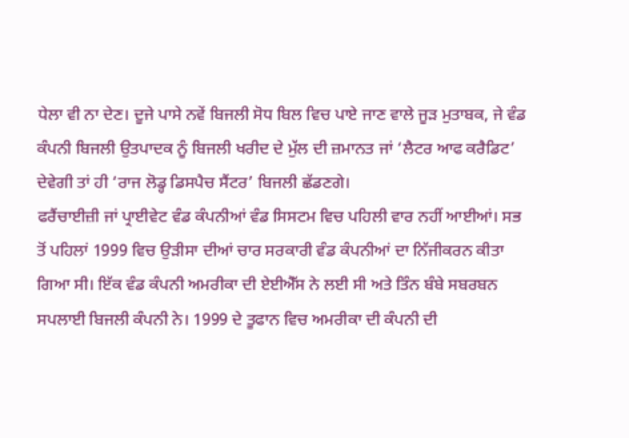ਧੇਲਾ ਵੀ ਨਾ ਦੇਣ। ਦੂਜੇ ਪਾਸੇ ਨਵੇਂ ਬਿਜਲੀ ਸੋਧ ਬਿਲ ਵਿਚ ਪਾਏ ਜਾਣ ਵਾਲੇ ਜੂੜ ਮੁਤਾਬਕ, ਜੇ ਵੰਡ ਕੰਪਨੀ ਬਿਜਲੀ ਉਤਪਾਦਕ ਨੂੰ ਬਿਜਲੀ ਖਰੀਦ ਦੇ ਮੁੱਲ ਦੀ ਜ਼ਮਾਨਤ ਜਾਂ ‘ਲੈਟਰ ਆਫ ਕਰੈਡਿਟ’ ਦੇਵੇਗੀ ਤਾਂ ਹੀ ‘ਰਾਜ ਲੋਡ੍ਹ ਡਿਸਪੈਚ ਸੈਂਟਰ’ ਬਿਜਲੀ ਛੱਡਣਗੇ।
ਫਰੈਂਚਾਈਜ਼ੀ ਜਾਂ ਪ੍ਰਾਈਵੇਟ ਵੰਡ ਕੰਪਨੀਆਂ ਵੰਡ ਸਿਸਟਮ ਵਿਚ ਪਹਿਲੀ ਵਾਰ ਨਹੀਂ ਆਈਆਂ। ਸਭ ਤੋਂ ਪਹਿਲਾਂ 1999 ਵਿਚ ਉੜੀਸਾ ਦੀਆਂ ਚਾਰ ਸਰਕਾਰੀ ਵੰਡ ਕੰਪਨੀਆਂ ਦਾ ਨਿੱਜੀਕਰਨ ਕੀਤਾ ਗਿਆ ਸੀ। ਇੱਕ ਵੰਡ ਕੰਪਨੀ ਅਮਰੀਕਾ ਦੀ ਏਈਐੱਸ ਨੇ ਲਈ ਸੀ ਅਤੇ ਤਿੰਨ ਬੰਬੇ ਸਬਰਬਨ ਸਪਲਾਈ ਬਿਜਲੀ ਕੰਪਨੀ ਨੇ। 1999 ਦੇ ਤੂਫਾਨ ਵਿਚ ਅਮਰੀਕਾ ਦੀ ਕੰਪਨੀ ਦੀ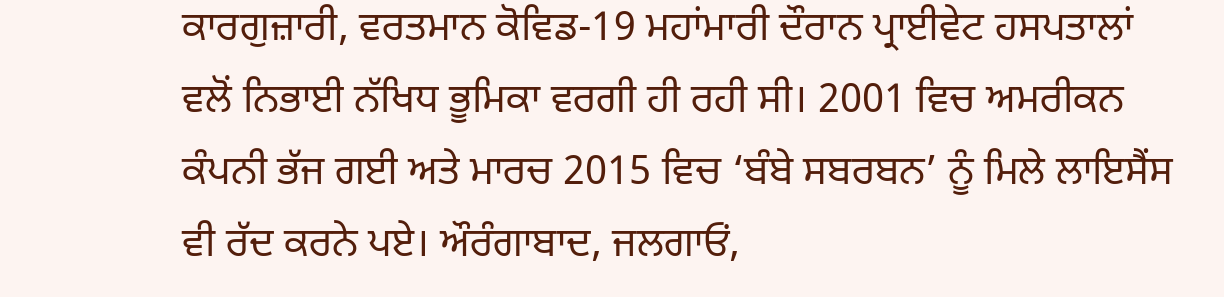ਕਾਰਗੁਜ਼ਾਰੀ, ਵਰਤਮਾਨ ਕੋਵਿਡ-19 ਮਹਾਂਮਾਰੀ ਦੌਰਾਨ ਪ੍ਰਾਈਵੇਟ ਹਸਪਤਾਲਾਂ ਵਲੋਂ ਨਿਭਾਈ ਨੱਖਿਧ ਭੂਮਿਕਾ ਵਰਗੀ ਹੀ ਰਹੀ ਸੀ। 2001 ਵਿਚ ਅਮਰੀਕਨ ਕੰਪਨੀ ਭੱਜ ਗਈ ਅਤੇ ਮਾਰਚ 2015 ਵਿਚ ‘ਬੰਬੇ ਸਬਰਬਨ’ ਨੂੰ ਮਿਲੇ ਲਾਇਸੈਂਸ ਵੀ ਰੱਦ ਕਰਨੇ ਪਏ। ਔਰੰਗਾਬਾਦ, ਜਲਗਾਓਂ,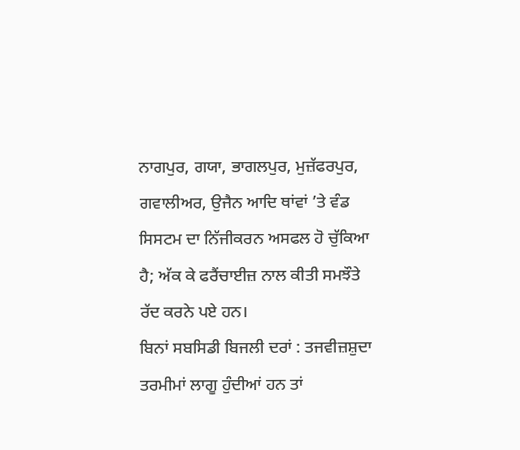ਨਾਗਪੁਰ, ਗਯਾ, ਭਾਗਲਪੁਰ, ਮੁਜ਼ੱਫਰਪੁਰ, ਗਵਾਲੀਅਰ, ਉਜੈਨ ਆਦਿ ਥਾਂਵਾਂ ’ਤੇ ਵੰਡ ਸਿਸਟਮ ਦਾ ਨਿੱਜੀਕਰਨ ਅਸਫਲ ਹੋ ਚੁੱਕਿਆ ਹੈ; ਅੱਕ ਕੇ ਫਰੈਂਚਾਈਜ਼ ਨਾਲ ਕੀਤੀ ਸਮਝੌਤੇ ਰੱਦ ਕਰਨੇ ਪਏ ਹਨ।
ਬਿਨਾਂ ਸਬਸਿਡੀ ਬਿਜਲੀ ਦਰਾਂ : ਤਜਵੀਜ਼ਸ਼ੁਦਾ ਤਰਮੀਮਾਂ ਲਾਗੂ ਹੁੰਦੀਆਂ ਹਨ ਤਾਂ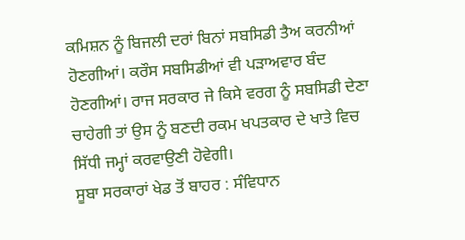ਕਮਿਸ਼ਨ ਨੂੰ ਬਿਜਲੀ ਦਰਾਂ ਬਿਨਾਂ ਸਬਸਿਡੀ ਤੈਅ ਕਰਨੀਆਂ ਹੋਣਗੀਆਂ। ਕਰੌਸ ਸਬਸਿਡੀਆਂ ਵੀ ਪੜਾਅਵਾਰ ਬੰਦ ਹੋਣਗੀਆਂ। ਰਾਜ ਸਰਕਾਰ ਜੇ ਕਿਸੇ ਵਰਗ ਨੂੰ ਸਬਸਿਡੀ ਦੇਣਾ ਚਾਹੇਗੀ ਤਾਂ ਉਸ ਨੂੰ ਬਣਦੀ ਰਕਮ ਖਪਤਕਾਰ ਦੇ ਖਾਤੇ ਵਿਚ ਸਿੱਧੀ ਜਮ੍ਹਾਂ ਕਰਵਾਉਣੀ ਹੋਵੇਗੀ।
ਸੂਬਾ ਸਰਕਾਰਾਂ ਖੇਡ ਤੋਂ ਬਾਹਰ : ਸੰਵਿਧਾਨ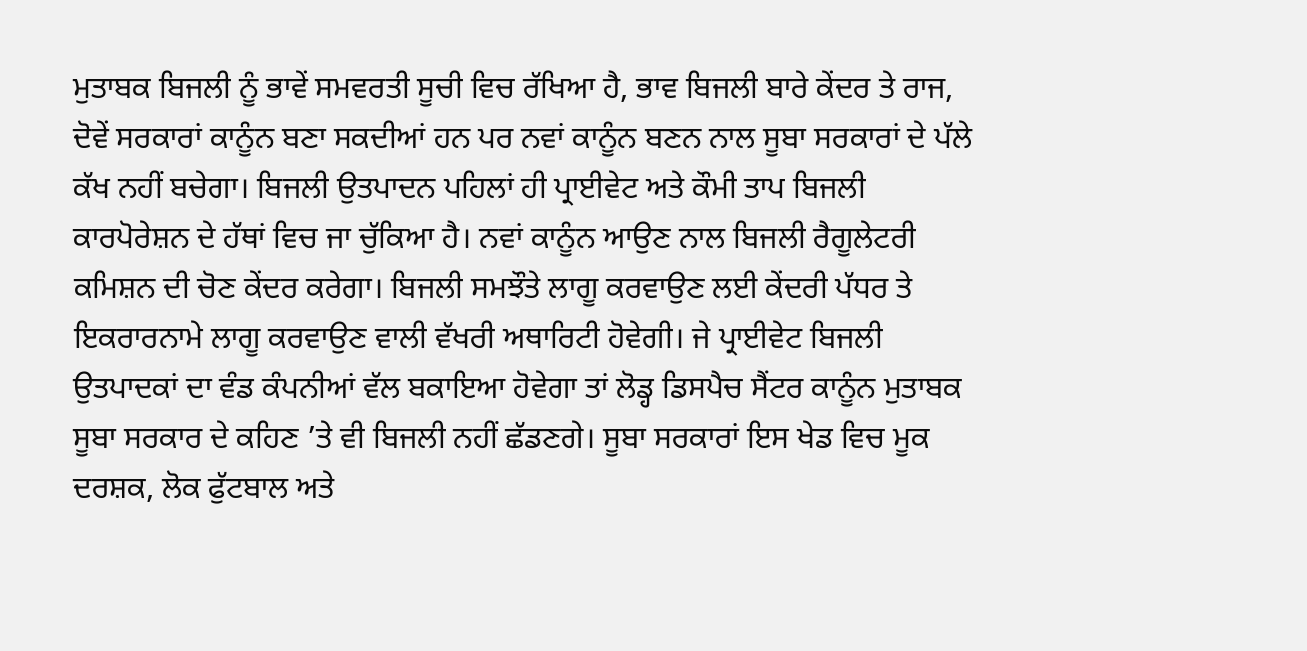ਮੁਤਾਬਕ ਬਿਜਲੀ ਨੂੰ ਭਾਵੇਂ ਸਮਵਰਤੀ ਸੂਚੀ ਵਿਚ ਰੱਖਿਆ ਹੈ, ਭਾਵ ਬਿਜਲੀ ਬਾਰੇ ਕੇਂਦਰ ਤੇ ਰਾਜ, ਦੋਵੇਂ ਸਰਕਾਰਾਂ ਕਾਨੂੰਨ ਬਣਾ ਸਕਦੀਆਂ ਹਨ ਪਰ ਨਵਾਂ ਕਾਨੂੰਨ ਬਣਨ ਨਾਲ ਸੂਬਾ ਸਰਕਾਰਾਂ ਦੇ ਪੱਲੇ ਕੱਖ ਨਹੀਂ ਬਚੇਗਾ। ਬਿਜਲੀ ਉਤਪਾਦਨ ਪਹਿਲਾਂ ਹੀ ਪ੍ਰਾਈਵੇਟ ਅਤੇ ਕੌਮੀ ਤਾਪ ਬਿਜਲੀ ਕਾਰਪੋਰੇਸ਼ਨ ਦੇ ਹੱਥਾਂ ਵਿਚ ਜਾ ਚੁੱਕਿਆ ਹੈ। ਨਵਾਂ ਕਾਨੂੰਨ ਆਉਣ ਨਾਲ ਬਿਜਲੀ ਰੈਗੂਲੇਟਰੀ ਕਮਿਸ਼ਨ ਦੀ ਚੋਣ ਕੇਂਦਰ ਕਰੇਗਾ। ਬਿਜਲੀ ਸਮਝੌਤੇ ਲਾਗੂ ਕਰਵਾਉਣ ਲਈ ਕੇਂਦਰੀ ਪੱਧਰ ਤੇ ਇਕਰਾਰਨਾਮੇ ਲਾਗੂ ਕਰਵਾਉਣ ਵਾਲੀ ਵੱਖਰੀ ਅਥਾਰਿਟੀ ਹੋਵੇਗੀ। ਜੇ ਪ੍ਰਾਈਵੇਟ ਬਿਜਲੀ ਉਤਪਾਦਕਾਂ ਦਾ ਵੰਡ ਕੰਪਨੀਆਂ ਵੱਲ ਬਕਾਇਆ ਹੋਵੇਗਾ ਤਾਂ ਲੋਡ੍ਹ ਡਿਸਪੈਚ ਸੈਂਟਰ ਕਾਨੂੰਨ ਮੁਤਾਬਕ ਸੂਬਾ ਸਰਕਾਰ ਦੇ ਕਹਿਣ ’ਤੇ ਵੀ ਬਿਜਲੀ ਨਹੀਂ ਛੱਡਣਗੇ। ਸੂਬਾ ਸਰਕਾਰਾਂ ਇਸ ਖੇਡ ਵਿਚ ਮੂਕ ਦਰਸ਼ਕ, ਲੋਕ ਫੁੱਟਬਾਲ ਅਤੇ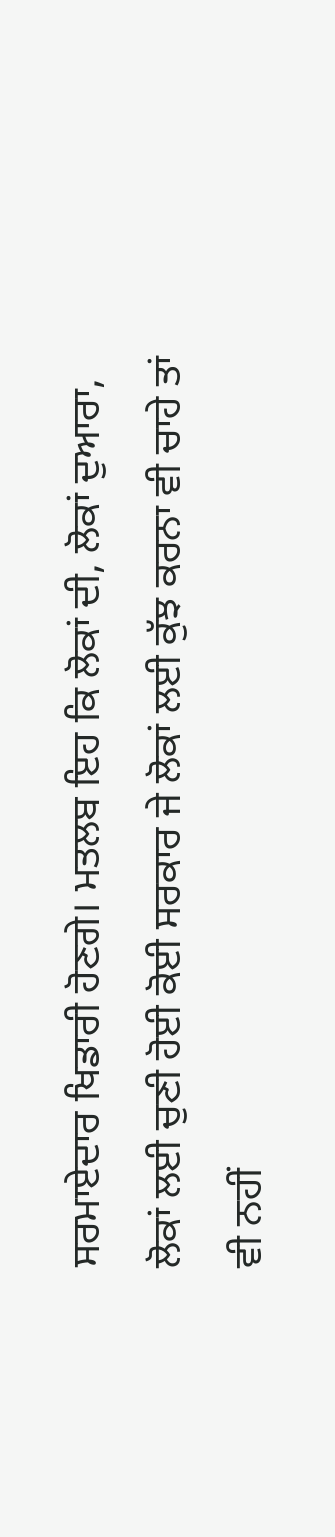ਸਰਮਾਏਦਾਰ ਖਿਡਾਰੀ ਹੋਣਗੇ। ਮਤਲਬ ਇਹ ਕਿ ਲੋਕਾਂ ਦੀ, ਲੋਕਾਂ ਦੁਆਰਾ, ਲੋਕਾਂ ਲਈ ਚੁਣੀ ਹੋਈ ਕੋਈ ਸਰਕਾਰ ਜੇ ਲੋਕਾਂ ਲਈ ਕੁੱਝ ਕਰਨਾ ਵੀ ਚਾਹੇ ਤਾਂ ਵੀ ਨਹੀਂ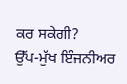ਕਰ ਸਕੇਗੀ?
ਉੱਪ-ਮੁੱਖ ਇੰਜਨੀਅਰ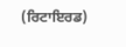(ਰਿਟਾਇਰਡ)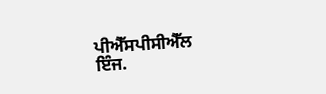ਪੀਐੱਸਪੀਸੀਐੱਲ
ਇੰਜ.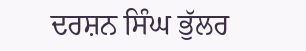ਦਰਸ਼ਨ ਸਿੰਘ ਭੁੱਲਰ